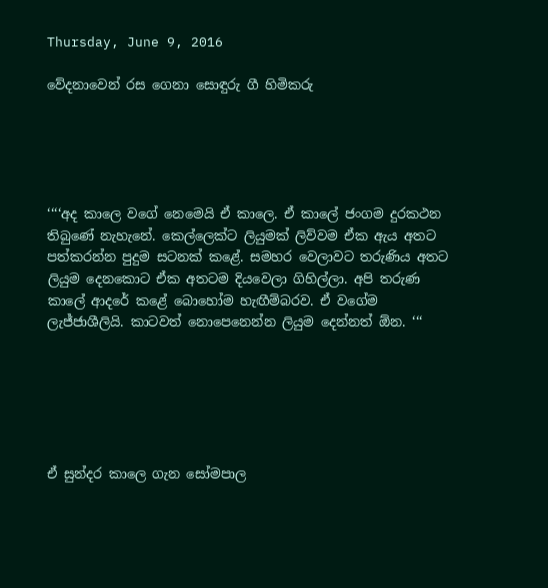Thursday, June 9, 2016

වේදනාවෙන් රස ගෙනා සොඳුරු ගී හිමිකරු





‘‘‘‘අද කාලෙ වගේ නෙමෙයි ඒ කාලෙ. ඒ කාලේ ජංගම දුරකථන තිබුණේ නැහැනේ. කෙල්ලෙක්ට ලියුමක් ලිව්වම ඒක ඇය අතට පත්කරන්න පුදුම සටනක් කළේ. සමහර වෙලාවට තරුණිය අතට ලියුම දෙනකොට ඒක අතටම දියවෙලා ගිහිල්ලා. අපි තරුණ කාලේ ආදරේ කළේ බොහෝම හැඟීම්බරව. ඒ වගේම ලැජ්ජාශීලියි. කාටවත් නොපෙනෙන්න ලියුම දෙන්නත් ඕන. ‘‘‘






ඒ සුන්දර කාලෙ ගැන සෝමපාල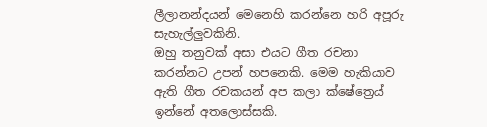ලීලානන්දයන් මෙනෙහි කරන්නෙ හරි අපූරු සැහැල්ලුවකිනි.
ඔහු තනුවක් අසා එයට ගීත රචනා කරන්නට උපන් හපනෙකි. මෙම හැකියාව ඇති ගීත රචකයන් අප කලා ක්ෂේත්‍රෙය් ඉන්නේ අතලොස්සකි.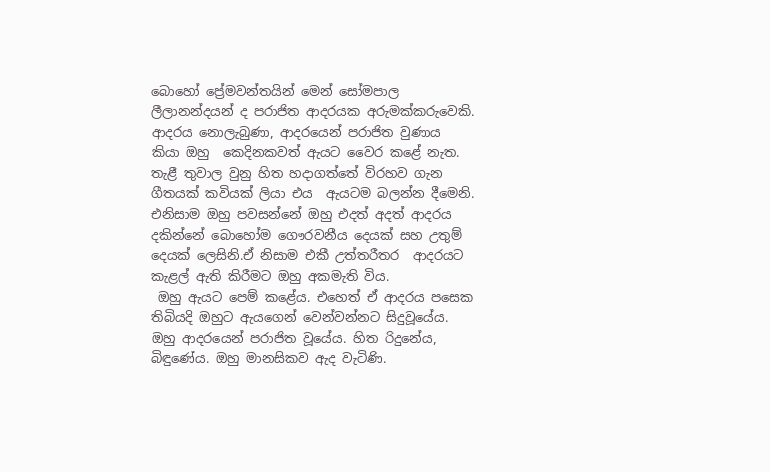බොහෝ ප්‍රේමවන්තයින් මෙන් සෝමපාල ලීලානන්දයන් ද පරාජිත ආදරයක අරුමක්කරුවෙකි. ආදරය නොලැබුණා, ආදරයෙන් පරාජිත වුණාය කියා ඔහු  කෙදිනකවත් ඇයට වෛර කළේ නැත.
තැළී තුවාල වුනු හිත හදාගත්තේ විරහව ගැන ගීතයක් කවියක් ලියා එය  ඇයටම බලන්න දීමෙනි. එනිසාම ඔහු පවසන්නේ ඔහු එදත් අදත් ආදරය දකින්නේ බොහෝම ගෞරවනීය දෙයක් සහ උතුම් දෙයක් ලෙසිනි.ඒ නිසාම එකී උත්තරීතර  ආදරයට කැළල් ඇති කිරීමට ඔහු අකමැති විය.
 ඔහු ඇයට පෙම් කළේය. එහෙත් ඒ ආදරය පසෙක තිබියදි ඔහුට ඇයගෙන් වෙන්වන්නට සිදුවූයේය. ඔහු ආදරයෙන් පරාජිත වූයේය. හිත රිදුනේය, බිඳුණේය. ඔහු මානසිකව ඇද වැටිණි.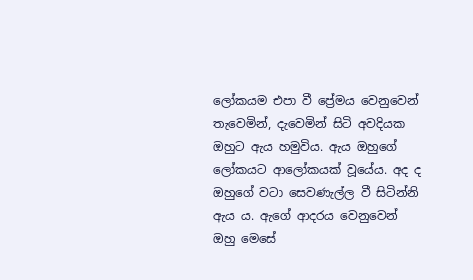ලෝකයම එපා වී ප්‍රේමය වෙනුවෙන් තැවෙමින්, දැවෙමින් සිටි අවදියක ඔහුට ඇය හමුවිය. ඇය ඔහුගේ ලෝකයට ආලෝකයක් වූයේය. අද ද ඔහුගේ වටා සෙවණැල්ල වී සිටින්නි ඇය ය. ඇගේ ආදරය වෙනුවෙන් ඔහු මෙසේ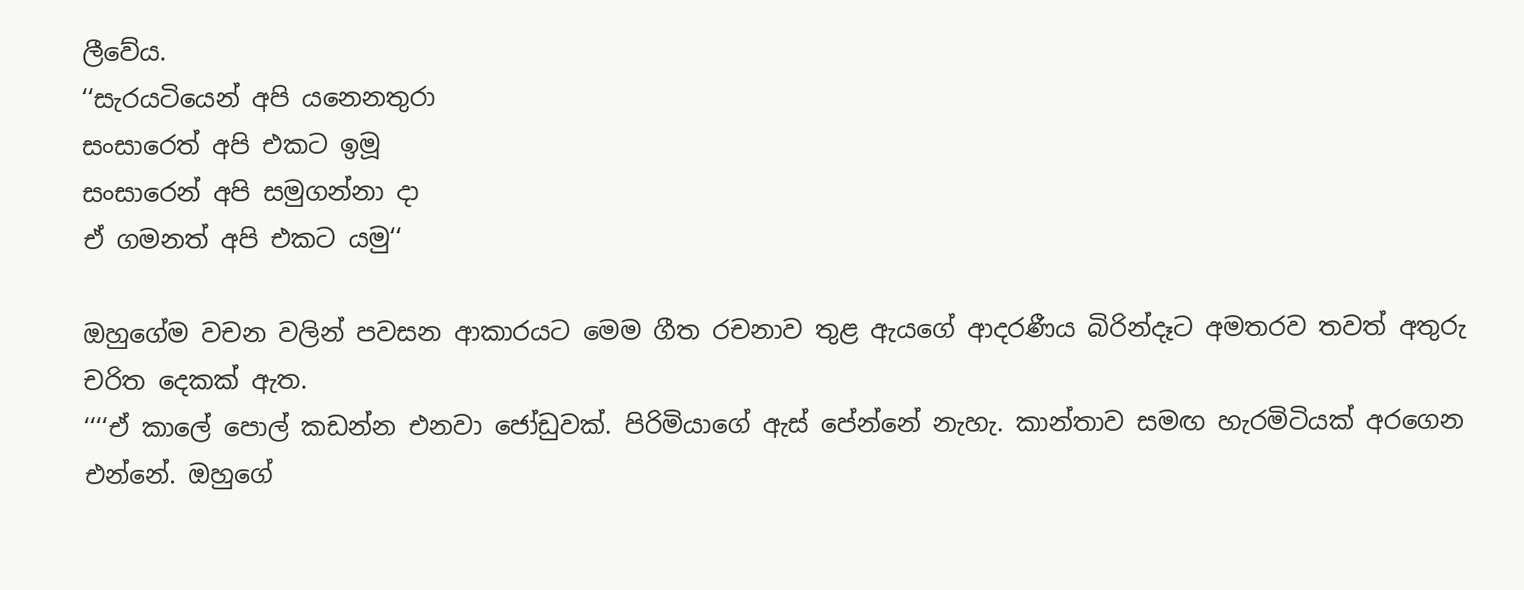ලීවේය.
‘‘සැරයටියෙන් අපි යනෙනතුරා
සංසාරෙත් අපි එකට ඉමූ
සංසාරෙන් අපි සමුගන්නා දා
ඒ ගමනත් අපි එකට යමු‘‘

ඔහුගේම වචන වලින් පවසන ආකාරයට මෙම ගීත රචනාව තුළ ඇයගේ ආදරණීය බිරින්දෑට අමතරව තවත් අතුරු චරිත දෙකක් ඇත.
‘‘‘‘ඒ කාලේ පොල් කඩන්න එනවා ජෝඩුවක්. පිරිමියාගේ ඇස් පේන්නේ නැහැ. කාන්තාව සමඟ හැරමිටියක් අරගෙන එන්නේ. ඔහුගේ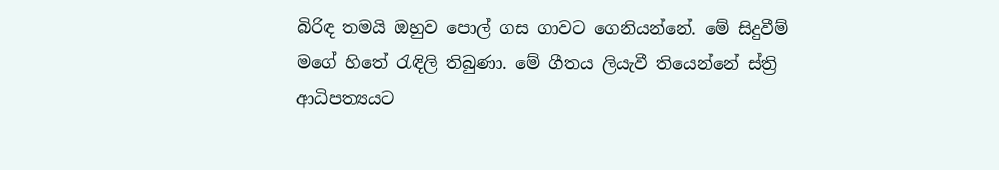බිරිඳ තමයි ඔහුව පොල් ගස ගාවට ගෙනියන්නේ. මේ සිදුවීම් මගේ හිතේ රැඳිලි තිබුණා. මේ ගීතය ලියැවී තියෙන්නේ ස්ත්‍රි ආධිපත්‍යයට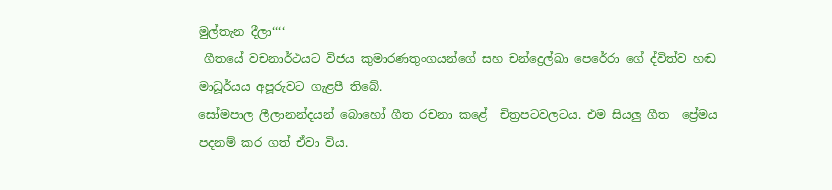මුල්තැන දීලා‘‘‘‘
 ගීතයේ වචනාර්ථයට විජය කුමාරණතුංගයන්ගේ සහ චන්ද්‍රෙල්ඛා පෙරේරා ගේ ද්විත්ව හඬ මාධූර්යය අපූරුවට ගැළපී තිබේ.
සෝමපාල ලීලානන්දයන් බොහෝ ගීත රචනා කළේ  චිත්‍රපටවලටය. එම සියලු ගීත  ප්‍රේමය පදනම් කර ගත් ඒවා විය.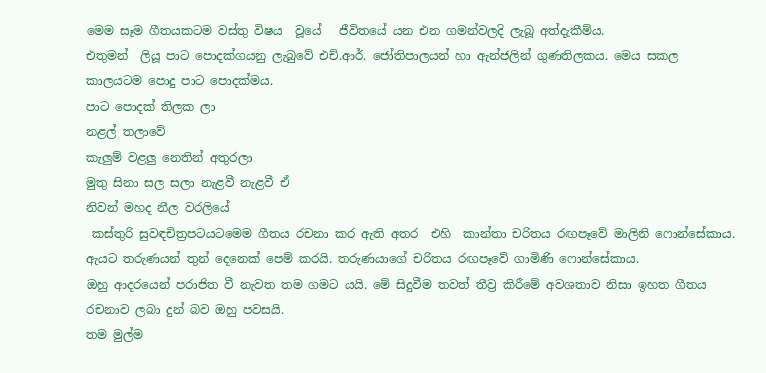මෙම සෑම ගීතයකටම වස්තු විෂය  වූයේ   ජීවිතයේ යන එන ගමන්වලදි ලැබූ අත්දැකීම්ය.
එතුමන්  ලියූ පාට පොදක්ගයනු ලැබුවේ එච්.ආර්. ජෝතිපාලයන් හා ඇන්ජලින් ගුණතිලකය. මෙය සකල කාලයටම පොදු පාට පොදක්මය.
පාට පොදක් තිලක ලා
නළල් තලාවේ
කැලුම් වළලු නෙතින් අතුරලා
මුතු සිනා සල සලා නැළවී නැළවී ඒ
නිවන් මහද නීල වරලියේ
 කස්තුරි සුවඳචිත්‍රපටයටමෙම ගීතය රචනා කර ඇති අතර  එහි  කාන්තා චරිතය රඟපෑවේ මාලිනි ෆොන්සේකාය. ඇයට තරුණයන් තුන් දෙනෙක් පෙම් කරයි. තරුණයාගේ චරිතය රඟපෑවේ ගාමිණි ෆොන්සේකාය.
ඔහු ආදරයෙන් පරාජිත වී නැවත තම ගමට යයි. මේ සිදුවීම තවත් තීව්‍ර කිරීමේ අවශතාව නිසා ඉහත ගීතය රචනාව ලබා දුන් බව ඔහු පවසයි.
තම මුල්ම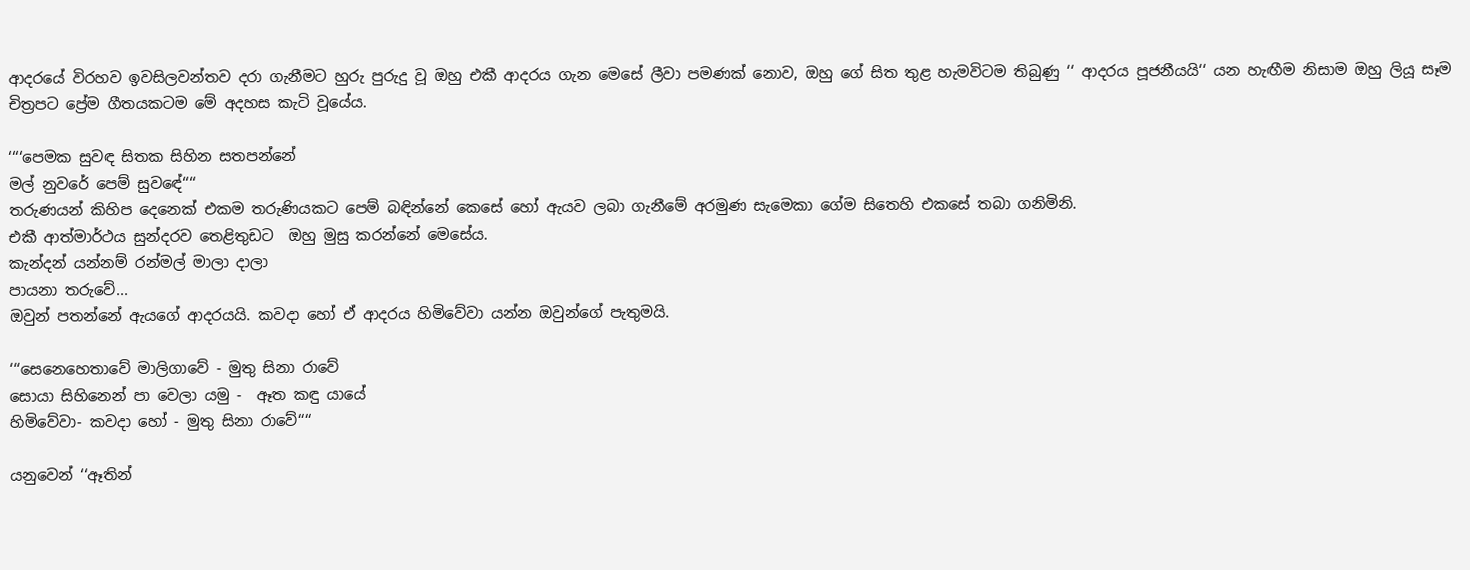ආදරයේ විරහව ඉවසිලවන්තව දරා ගැනීමට හුරු පුරුදු වූ ඔහු එකී ආදරය ගැන මෙසේ ලීවා පමණක් නොව, ඔහු ගේ සිත තුළ හැමවිටම තිබුණු ‘‘ ආදරය පූජනීයයි‘‘ යන හැඟීම නිසාම ඔහු ලියූ සෑම චිත්‍රපට ප්‍රේම ගීතයකටම මේ අදහස කැටි වූයේය.

‘‘‘‘පෙමක සුවඳ සිතක සිහින සතපන්නේ
මල් නුවරේ පෙම් සුවඳේ‘‘‘‘
තරුණයන් කිහිප දෙනෙක් එකම තරුණියකට පෙම් බඳින්නේ කෙසේ හෝ ඇයව ලබා ගැනීමේ අරමුණ සැමෙකා ගේම සිතෙහි එකසේ තබා ගනිමිනි.
එකී ආත්මාර්ථය සුන්දරව තෙළිතුඩට  ඔහු මුසු කරන්නේ මෙසේය.
කැන්දන් යන්නම් රන්මල් මාලා දාලා
පායනා තරුවේ...
ඔවුන් පතන්නේ ඇයගේ ආදරයයි. කවදා හෝ ඒ ආදරය හිමිවේවා යන්න ඔවුන්ගේ පැතුමයි.

‘‘‘සෙනෙහෙතාවේ මාලිගාවේ - මුතු සිනා රාවේ
සොයා සිහිනෙන් පා වෙලා යමු -  ඈත කඳු යායේ
හිමිවේවා- කවදා හෝ - මුතු සිනා රාවේ‘‘‘‘

යනුවෙන් ‘‘ඈතින්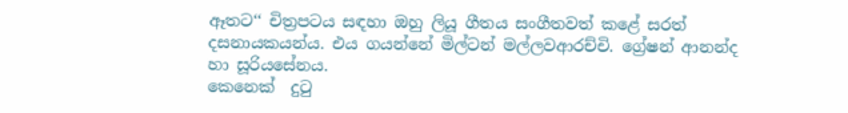ඈතට‘‘ චිත්‍රපටය සඳහා ඔහු ලියූ ගීතය සංගීතවත් කළේ සරත් දසනායකයන්ය. එය ගයන්නේ මිල්ටන් මල්ලවආරච්චි. ග්‍රේෂන් ආනන්ද හා සූරියසේනය.
කෙනෙක්  දුටු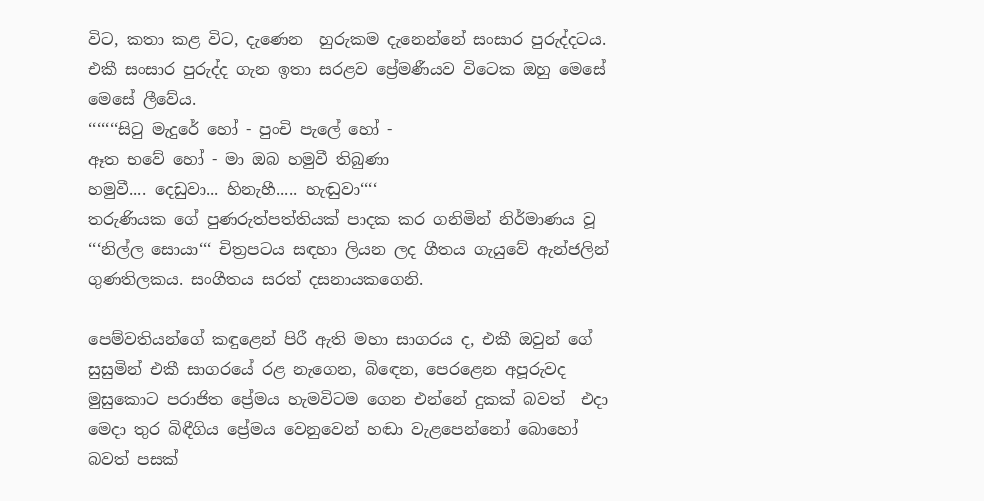විට, කතා කළ විට, දැණෙන  හුරුකම දැනෙන්නේ සංසාර පුරුද්දටය. එකී සංසාර පුරුද්ද ගැන ඉතා සරළව ප්‍රේමණීයව විටෙක ඔහු මෙසේ මෙසේ ලීවේය.
‘‘‘‘‘‘‘සිටු මැදුරේ හෝ - පුංචි පැලේ හෝ -
ඈත භවේ හෝ - මා ඔබ හමුවී තිබුණා
හමුවී.... දෙඩුවා... හිනැහී..... හැඬුවා‘‘‘‘
තරුණියක ගේ පුණරුත්පත්තියක් පාදක කර ගනිමින් නිර්මාණය වූ ‘‘‘නිල්ල සොයා‘‘‘ චිත්‍රපටය සඳහා ලියන ලද ගීතය ගැයුවේ ඇන්ජලින් ගුණතිලකය. සංගීතය සරත් දසනායකගෙනි.

පෙම්වතියන්ගේ කඳුළෙන් පිරී ඇති මහා සාගරය ද, එකී ඔවුන් ගේ සුසුමින් එකී සාගරයේ රළ නැගෙන, බිඳෙන, පෙරළෙන අපූරුවද මුසුකොට පරාජිත ප්‍රේමය හැමවිටම ගෙන එන්නේ දුකක් බවත්  එදා මෙදා තුර බිඳීගිය ප්‍රේමය වෙනුවෙන් හඬා වැළපෙන්නෝ බොහෝ බවත් පසක්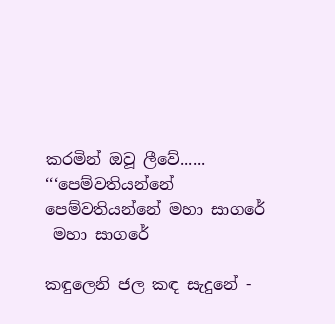කරමින් ඔවූ ලීවේ......
‘‘‘පෙම්වතියන්නේ පෙම්වතියන්නේ මහා සාගරේ
 මහා සාගරේ

කඳුලෙනි ජල කඳ සැදුනේ -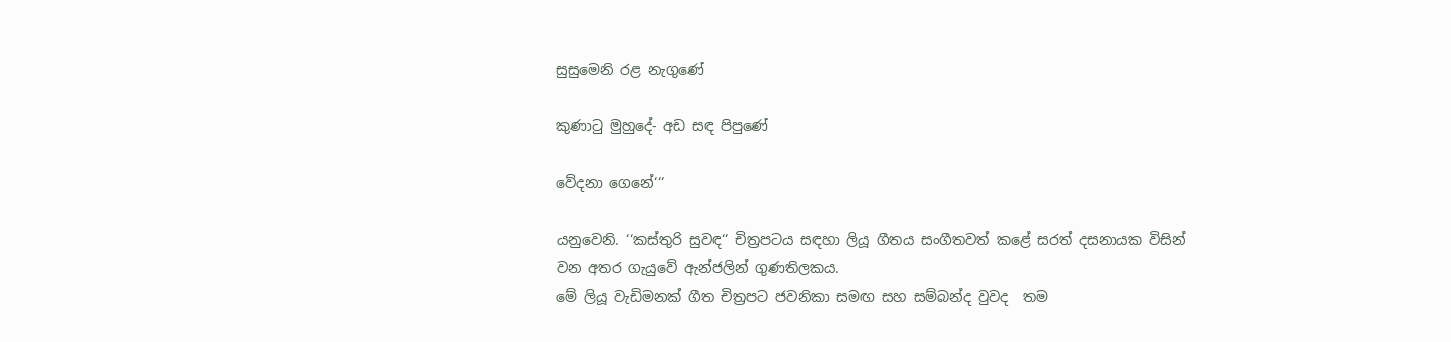සුසුමෙනි රළ නැගුණේ

කුණාටු මුහුදේ- අඩ සඳ පිපුණේ

වේදනා ගෙනේ‘‘‘

යනුවෙනි. ‘‘කස්තුරි සුවඳ‘‘ චිත්‍රපටය සඳහා ලියූ ගීතය සංගීතවත් කළේ සරත් දසනායක විසින් වන අතර ගැයුවේ ඇන්ජලින් ගුණතිලකය.
මේ ලියූ වැඩිමනක් ගීත චිත්‍රපට ජවනිකා සමඟ සහ සම්බන්ද වුවද  තම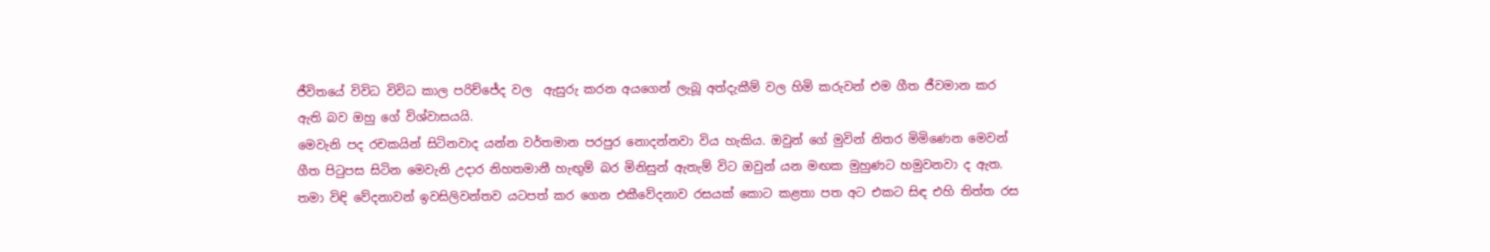ජීවිතයේ විවිධ විවිධ කාල පරිච්ජේද වල  ඇසුරු කරන අයගෙන් ලැබූ අත්දැකීම් වල හිමි කරුවන් එම ගීත ජීවමාන කර ඇති බව ඔහු ගේ විශ්වාසයයි.
මෙවැනි පද රචකයින් සිටිනවාද යන්න වර්තමාන පරපුර නොදන්නවා විය හැකිය. ඔවුන් ගේ මුවින් නිතර මිමිණෙන මෙවන් ගීත පිටුපස සිටින මෙවැනි උදාර නිහතමානී හැඟුම් බර මිනිසුන් ඇතැම් විට ඔවුන් යන මඟක මුහුණට හමුවනවා ද ඇත.
තමා විඳි වේදනාවන් ඉවසිලිවන්තව යටපත් කර ගෙන එකීවේදනාව රසයක් කොට කළතා පත අට එකට සිඳ එහි තිත්ත රස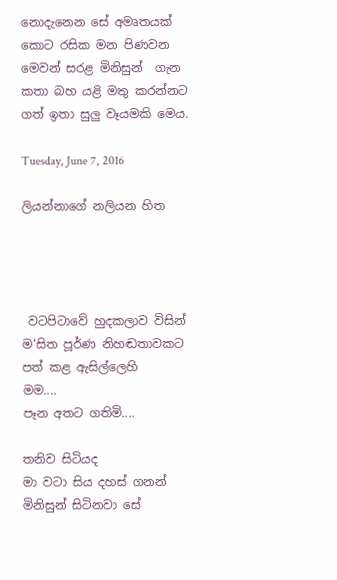නොදැනෙන සේ අමෘතයක් කොට රසික මන පිණවන මෙවන් සරළ මිනිසුන්  ගැන කතා බහ යළි මතු කරන්නට ගත් ඉතා සුලු වෑයමකි මෙය.

Tuesday, June 7, 2016

ලියන්නාගේ නලියන හිත




 වටපිටාවේ හුදකලාව විසින්
ම‘සිත පූර්ණ නිහඬතාවකට
පත් කළ ඇසිල්ලෙහි
මම....
පෑන අතට ගතිමි....

තනිව සිටියද
මා වටා සිය දහස් ගනන්
මිනිසුන් සිටිනවා සේ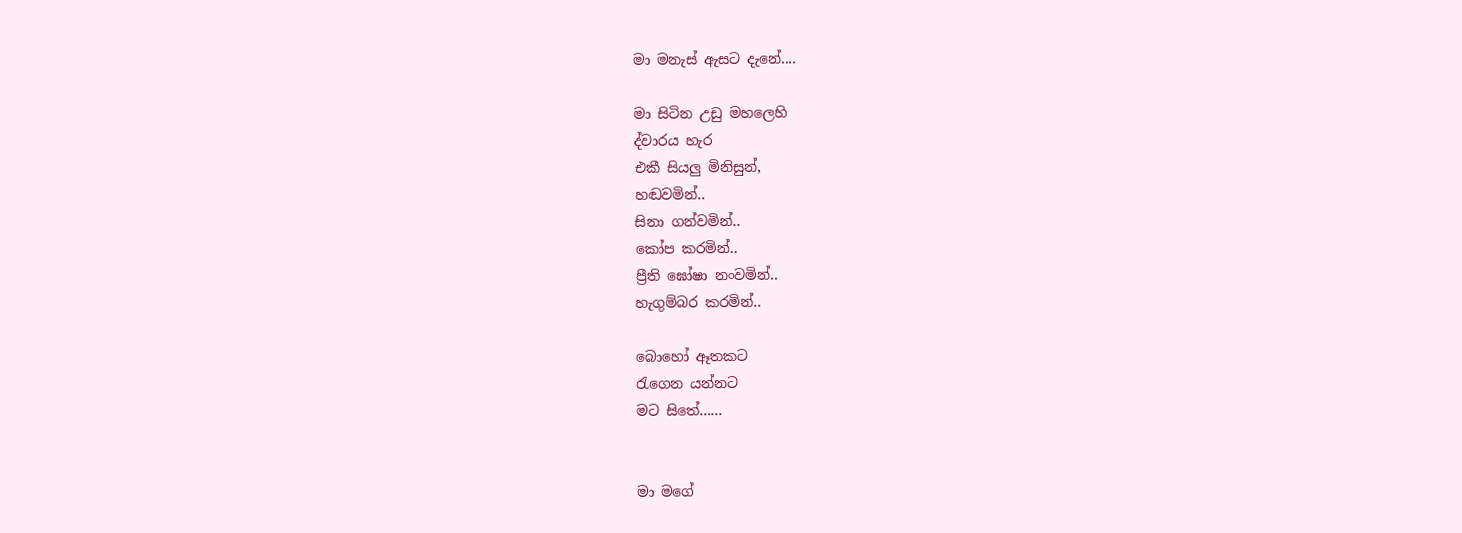මා මනැස් ඇසට දැනේ....

මා සිටින උඩු මහලෙහි
ද්වාරය හැර
එකී සියලු මිනිසුන්,
හඬවමින්..
සිනා ගන්වමින්..
කෝප කරමින්..
ප්‍රීති ඝෝෂා නංවමින්..
හැගුම්බර කරමින්..

බොහෝ ඈතකට
රැගෙන යන්නට
මට සිතේ......


මා මගේ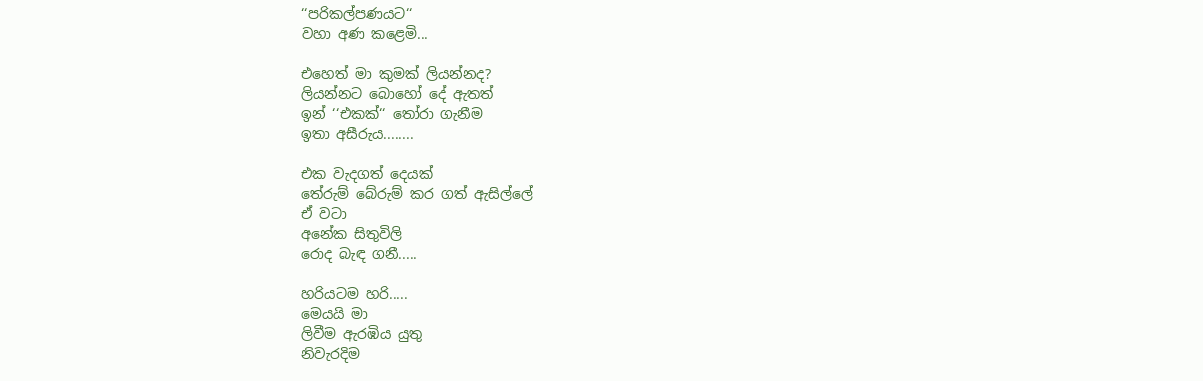‘‘පරිකල්පණයට‘‘
වහා අණ කළෙමි...

එහෙත් මා කුමක් ලියන්නද?
ලියන්නට බොහෝ දේ ඇතත්
ඉන් ‘‘එකක්‘‘ තෝරා ගැනීම
ඉතා අසීරුය........

එක වැදගත් දෙයක්
තේරුම් බේරුම් කර ගත් ඇසිල්ලේ
ඒ වටා
අනේක සිතුවිලි
රොද බැඳ ගනී.....

හරියටම හරි.....
මෙයයි මා
ලිවීම ඇරඹිය යුතු
නිවැරදිම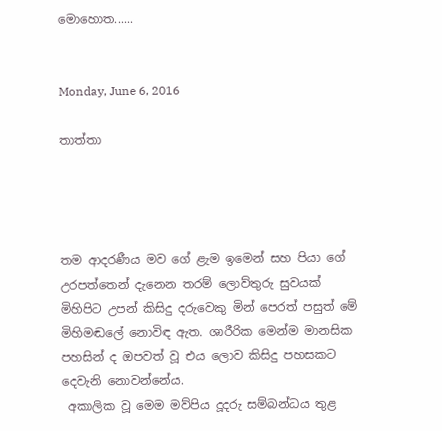මොහොත......


Monday, June 6, 2016

තාත්තා




තම ආදරණීය මව ගේ ළැම ඉමෙන් සහ පියා ගේ උරපත්තෙන් දැනෙන තරම් ලොව්තුරු සුවයක් මිහිපිට උපන් කිසිදු දරුවෙකු මින් පෙරත් පසුත් මේ මිහිමඬලේ නොවිඳ ඇත. ශාරීරික මෙන්ම මානසික පහසින් ද ඔපවත් වූ එය ලොව කිසිදු පහසකට දෙවැනි නොවන්නේය.
 අකාලික වූ මෙම මව්පිය දූදරු සම්බන්ධය තුළ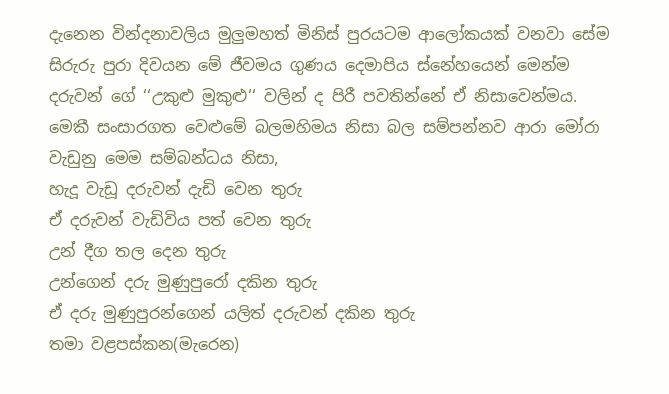දැනෙන වින්දනාවලිය මුලුමහත් මිනිස් පුරයටම ආලෝකයක් වනවා සේම සිරුරු පුරා දිවයන මේ ජීවමය ගුණය දෙමාපිය ස්නේහයෙන් මෙන්ම දරුවන් ගේ ‘‘උකුළු මුකුළු‘‘ වලින් ද පිරී පවතින්නේ ඒ නිසාවෙන්මය.
මෙකී සංසාරගත වෙළුමේ බලමහිමය නිසා බල සම්පන්නව ආරා මෝරා වැඩුනු මෙම සම්බන්ධය නිසා,
හැදූ වැඩූ දරුවන් දැඩි වෙන තුරු
ඒ දරුවන් වැඩිවිය පත් වෙන තුරු
උන් දීග තල දෙන තුරු
උන්ගෙන් දරු මුණුපුරෝ දකින තුරු
ඒ දරු මුණුපුරන්ගෙන් යලිත් දරුවන් දකින තුරු
තමා වළපස්කන(මැරෙන)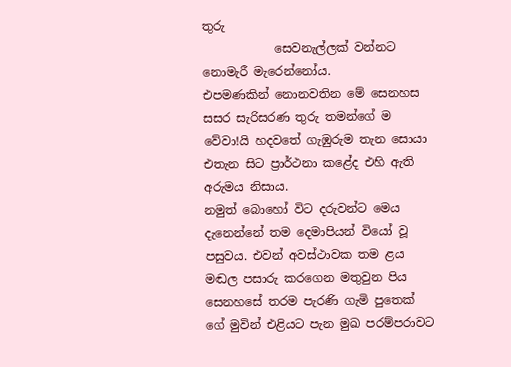තුරු
            සෙවනැල්ලක් වන්නට නොමැරී මැරෙන්නෝය.
එපමණකින් නොනවතින මේ සෙනහස සසර සැරිසරණ තුරු තමන්ගේ ම වේවා!යි හදවතේ ගැඹුරුම තැන සොයා එතැන සිට ප්‍රාර්ථනා කළේද එහි ඇති අරුමය නිසාය.
නමුත් බොහෝ විට දරුවන්ට මෙය දැනෙන්නේ තම දෙමාපියන් වියෝ වූ පසුවය. එවන් අවස්ථාවක තම ළය මඬල පසාරු කරගෙන මතුවුන පිය සෙනහසේ තරම පැරණි ගැමි පුතෙක් ගේ මුවින් එළියට පැන මුඛ පරම්පරාවට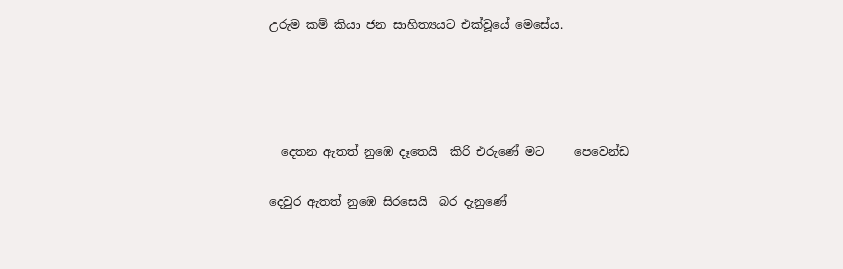උරුම කම් කියා ජන සාහිත්‍යයට එක්වූයේ මෙසේය.




  දෙතන ඇතත් නුඹෙ දෑතෙයි  කිරි එරුණේ මට     පෙවෙන්ඩ

දෙවුර ඇතත් නුඹෙ සිරසෙයි  බර දැනුණේ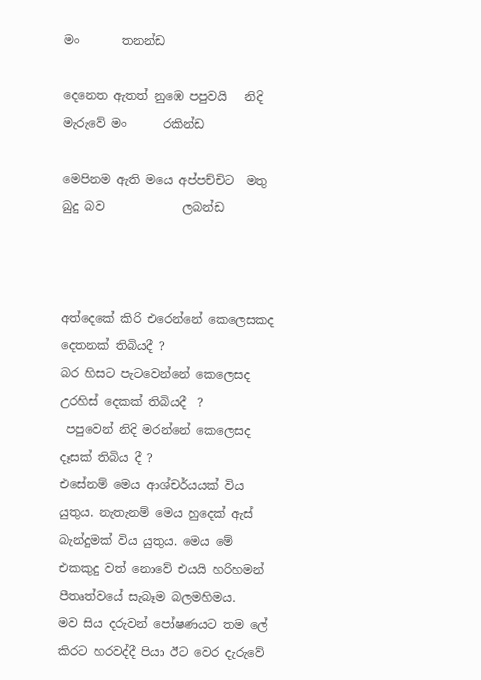මං       තනන්ඩ

දෙනෙත ඇතත් නුඹෙ පපුවයි   නිදි මැරුවේ මං      රකින්ඩ

මෙපිනම ඇති මයෙ අප්පච්චිට  මතු බුදු බව             ලබන්ඩ



අත්දෙකේ කිරි එරෙන්නේ කෙලෙසකද දෙතනක් තිබියදී ?
බර හිසට පැටවෙන්නේ කෙලෙසද උරහිස් දෙකක් තිබියදී  ?
 පපුවෙන් නිදි මරන්නේ කෙලෙසද දෑසක් තිබිය දී ?
එසේනම් මෙය ආශ්චර්යයක් විය යුතුය. නැතැනම් මෙය හුදෙක් ඇස් බැන්දුමක් විය යුතුය. මෙය මේ එකකුදු වත් නොවේ එයයි හරිහමන් පීතෘත්වයේ සැබෑම බලමහිමය.
මව සිය දරුවන් පෝෂණයට තම ලේ කිරට හරවද්දී පියා ඊට වෙර දැරුවේ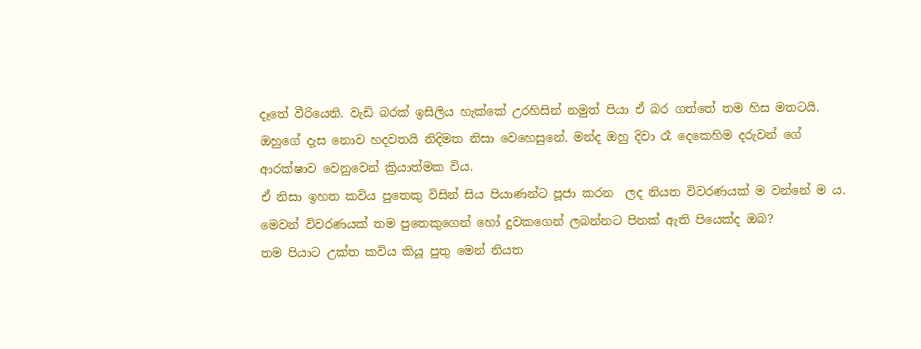දෑතේ වීරියෙනි. වැඩි බරක් ඉසිලිය හැක්කේ උරහිසින් නමුත් පියා ඒ බර ගත්තේ තම හිස මතටයි. ඔහුගේ දැස නොව හදවතයි නිදිමත නිසා වෙහෙසුනේ. මන්ද ඔහු දිවා රෑ දෙකෙහිම දරුවන් ගේ ආරක්ෂාව වෙනුවෙන් ක්‍රියාත්මක විය.
ඒ නිසා ඉහත කවිය පුතෙකු විසින් සිය පියාණන්ට පූජා කරන  ලද නියත විවරණයක් ම වන්නේ ම ය.
මෙවන් විවරණයක් තම පුතෙකුගෙන් හෝ දුවකගෙන් ලබන්නට පිනක් ඇති පියෙක්ද ඔබ?
තම පියාට උක්ත කවිය කියූ පුතු මෙන් නියත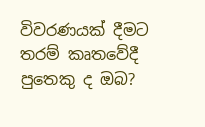විවරණයක් දීමට තරම් කෘතවේදී පුතෙකු ද ඔබ?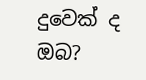දුවෙක් ද ඔබ?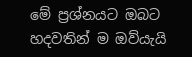මේ ප්‍රශ්නයට ඔබට හදවතින් ම ඔව්යැයි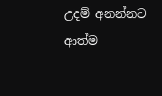උදම් අනන්නට ආත්ම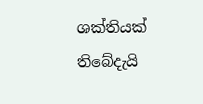ශක්තියක් තිබේදැයි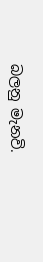බලනු මැනවි.